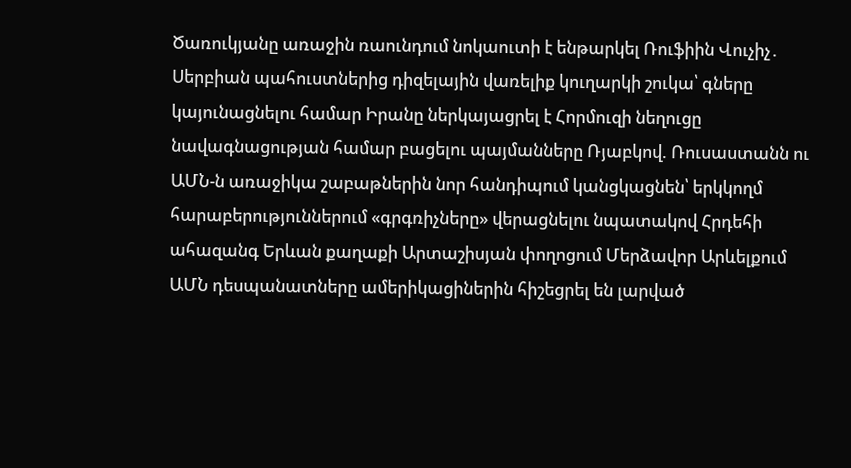Ծառուկյանը առաջին ռաունդում նոկաուտի է ենթարկել Ռուֆիին Վուչիչ․ Սերբիան պահուստներից դիզելային վառելիք կուղարկի շուկա՝ գները կայունացնելու համար Իրանը ներկայացրել է Հորմուզի նեղուցը նավագնացության համար բացելու պայմանները Ռյաբկով. Ռուսաստանն ու ԱՄՆ-ն առաջիկա շաբաթներին նոր հանդիպում կանցկացնեն՝ երկկողմ հարաբերություններում «գրգռիչները» վերացնելու նպատակով Հրդեհի ահազանգ Երևան քաղաքի Արտաշիսյան փողոցում Մերձավոր Արևելքում ԱՄՆ դեսպանատները ամերիկացիներին հիշեցրել են լարված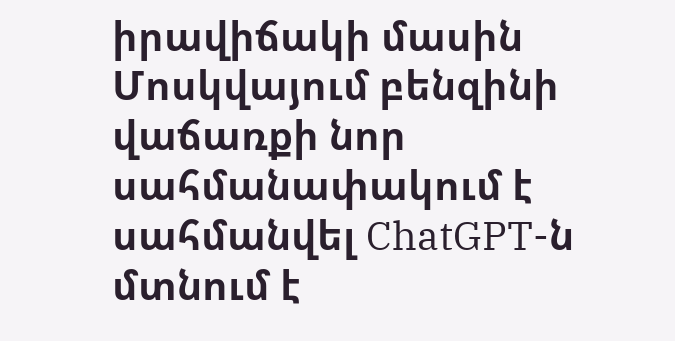իրավիճակի մասին Մոսկվայում բենզինի վաճառքի նոր սահմանափակում է սահմանվել ChatGPT-ն մտնում է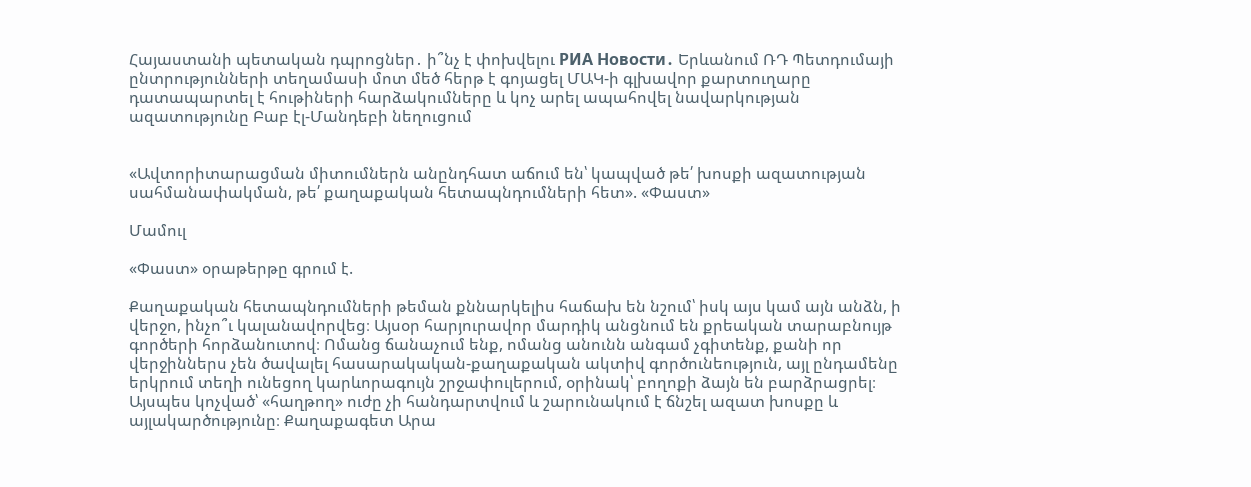Հայաստանի պետական դպրոցներ․ ի՞նչ է փոխվելու РИА Новости․ Երևանում ՌԴ Պետդումայի ընտրությունների տեղամասի մոտ մեծ հերթ է գոյացել ՄԱԿ-ի գլխավոր քարտուղարը դատապարտել է հութիների հարձակումները և կոչ արել ապահովել նավարկության ազատությունը Բաբ էլ-Մանդեբի նեղուցում


«Ավտորիտարացման միտումներն անընդհատ աճում են՝ կապված թե՛ խոսքի ազատության սահմանափակման, թե՛ քաղաքական հետապնդումների հետ». «Փաստ»

Մամուլ

«Փաստ» օրաթերթը գրում է.

Քաղաքական հետապնդումների թեման քննարկելիս հաճախ են նշում՝ իսկ այս կամ այն անձն, ի վերջո, ինչո՞ւ կալանավորվեց։ Այսօր հարյուրավոր մարդիկ անցնում են քրեական տարաբնույթ գործերի հորձանուտով։ Ոմանց ճանաչում ենք, ոմանց անունն անգամ չգիտենք, քանի որ վերջիններս չեն ծավալել հասարակական-քաղաքական ակտիվ գործունեություն, այլ ընդամենը երկրում տեղի ունեցող կարևորագույն շրջափուլերում, օրինակ՝ բողոքի ձայն են բարձրացրել։ Այսպես կոչված՝ «հաղթող» ուժը չի հանդարտվում և շարունակում է ճնշել ազատ խոսքը և այլակարծությունը։ Քաղաքագետ Արա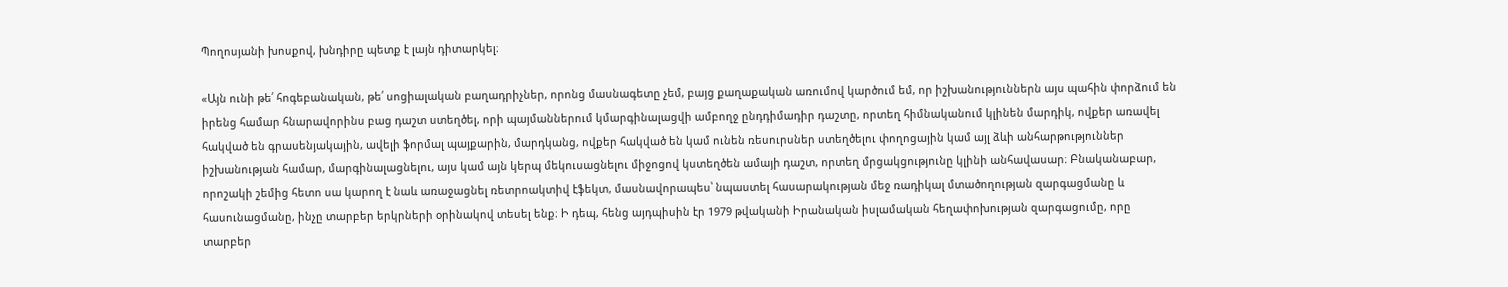Պողոսյանի խոսքով, խնդիրը պետք է լայն դիտարկել։

«Այն ունի թե՛ հոգեբանական, թե՛ սոցիալական բաղադրիչներ, որոնց մասնագետը չեմ, բայց քաղաքական առումով կարծում եմ, որ իշխանություններն այս պահին փորձում են իրենց համար հնարավորինս բաց դաշտ ստեղծել, որի պայմաններում կմարգինալացվի ամբողջ ընդդիմադիր դաշտը, որտեղ հիմնականում կլինեն մարդիկ, ովքեր առավել հակված են գրասենյակային, ավելի ֆորմալ պայքարին, մարդկանց, ովքեր հակված են կամ ունեն ռեսուրսներ ստեղծելու փողոցային կամ այլ ձևի անհարթություններ իշխանության համար, մարգինալացնելու, այս կամ այն կերպ մեկուսացնելու միջոցով կստեղծեն ամայի դաշտ, որտեղ մրցակցությունը կլինի անհավասար։ Բնականաբար, որոշակի շեմից հետո սա կարող է նաև առաջացնել ռետրոակտիվ էֆեկտ, մասնավորապես՝ նպաստել հասարակության մեջ ռադիկալ մտածողության զարգացմանը և հասունացմանը, ինչը տարբեր երկրների օրինակով տեսել ենք։ Ի դեպ, հենց այդպիսին էր 1979 թվականի Իրանական իսլամական հեղափոխության զարգացումը, որը տարբեր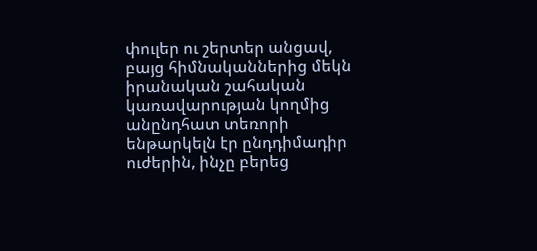փուլեր ու շերտեր անցավ, բայց հիմնականներից մեկն իրանական շահական կառավարության կողմից անընդհատ տեռորի ենթարկելն էր ընդդիմադիր ուժերին, ինչը բերեց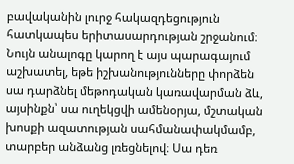բավականին լուրջ հակազդեցություն հատկապես երիտասարդության շրջանում։ Նույն անալոգը կարող է այս պարագայում աշխատել, եթե իշխանությունները փորձեն սա դարձնել մեթոդական կառավարման ձև, այսինքն՝ սա ուղեկցվի ամենօրյա, մշտական խոսքի ազատության սահմանափակմամբ, տարբեր անձանց լռեցնելով։ Սա դեռ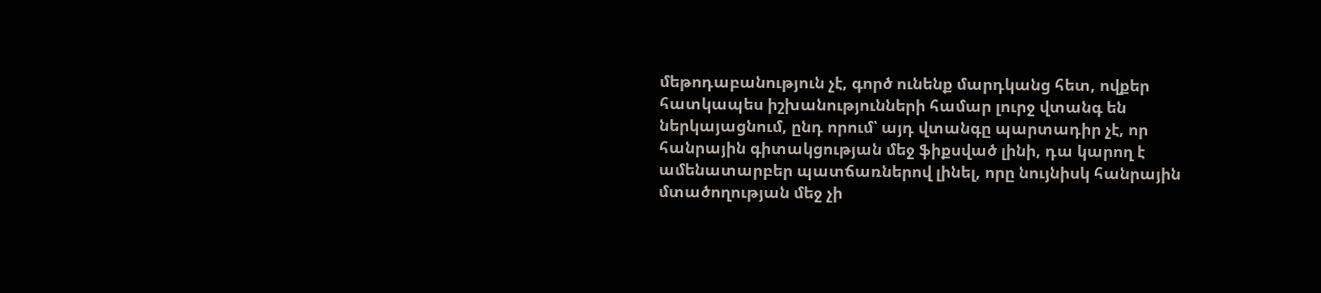մեթոդաբանություն չէ, գործ ունենք մարդկանց հետ, ովքեր հատկապես իշխանությունների համար լուրջ վտանգ են ներկայացնում, ընդ որում՝ այդ վտանգը պարտադիր չէ, որ հանրային գիտակցության մեջ ֆիքսված լինի, դա կարող է ամենատարբեր պատճառներով լինել, որը նույնիսկ հանրային մտածողության մեջ չի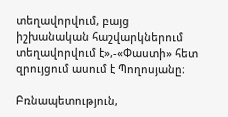տեղավորվում, բայց իշխանական հաշվարկներում տեղավորվում է»,-«Փաստի» հետ զրույցում ասում է Պողոսյանը։

Բռնապետություն,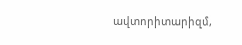ավտորիտարիզմ,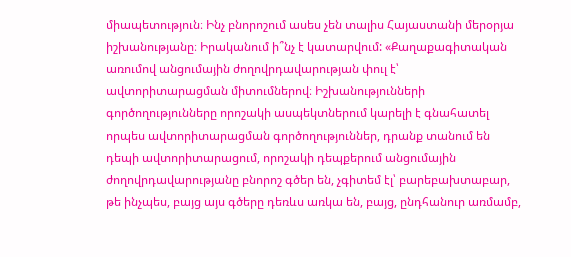միապետություն։ Ինչ բնորոշում ասես չեն տալիս Հայաստանի մերօրյա իշխանությանը։ Իրականում ի՞նչ է կատարվում: «Քաղաքագիտական առումով անցումային ժողովրդավարության փուլ է՝ ավտորիտարացման միտումներով։ Իշխանությունների գործողությունները որոշակի ասպեկտներում կարելի է գնահատել որպես ավտորիտարացման գործողություններ, դրանք տանում են դեպի ավտորիտարացում, որոշակի դեպքերում անցումային ժողովրդավարությանը բնորոշ գծեր են, չգիտեմ էլ՝ բարեբախտաբար, թե ինչպես, բայց այս գծերը դեռևս առկա են, բայց, ընդհանուր առմամբ,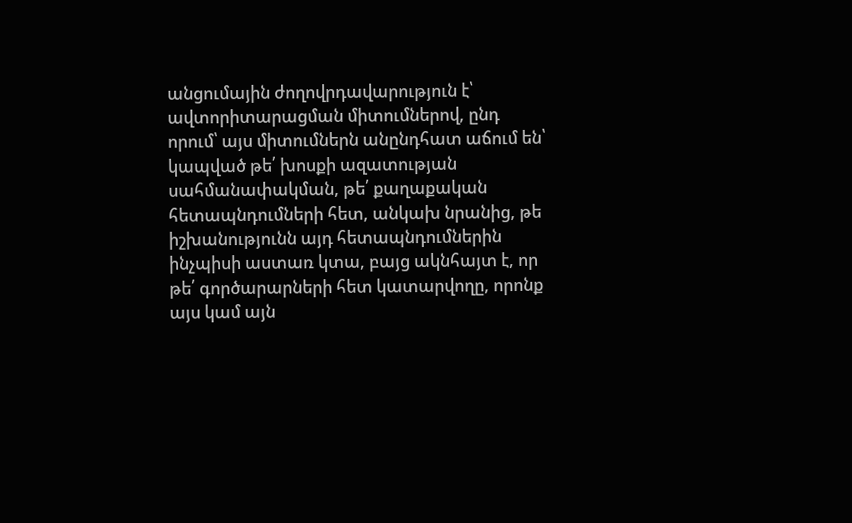անցումային ժողովրդավարություն է՝ ավտորիտարացման միտումներով, ընդ որում՝ այս միտումներն անընդհատ աճում են՝ կապված թե՛ խոսքի ազատության սահմանափակման, թե՛ քաղաքական հետապնդումների հետ, անկախ նրանից, թե իշխանությունն այդ հետապնդումներին ինչպիսի աստառ կտա, բայց ակնհայտ է, որ թե՛ գործարարների հետ կատարվողը, որոնք այս կամ այն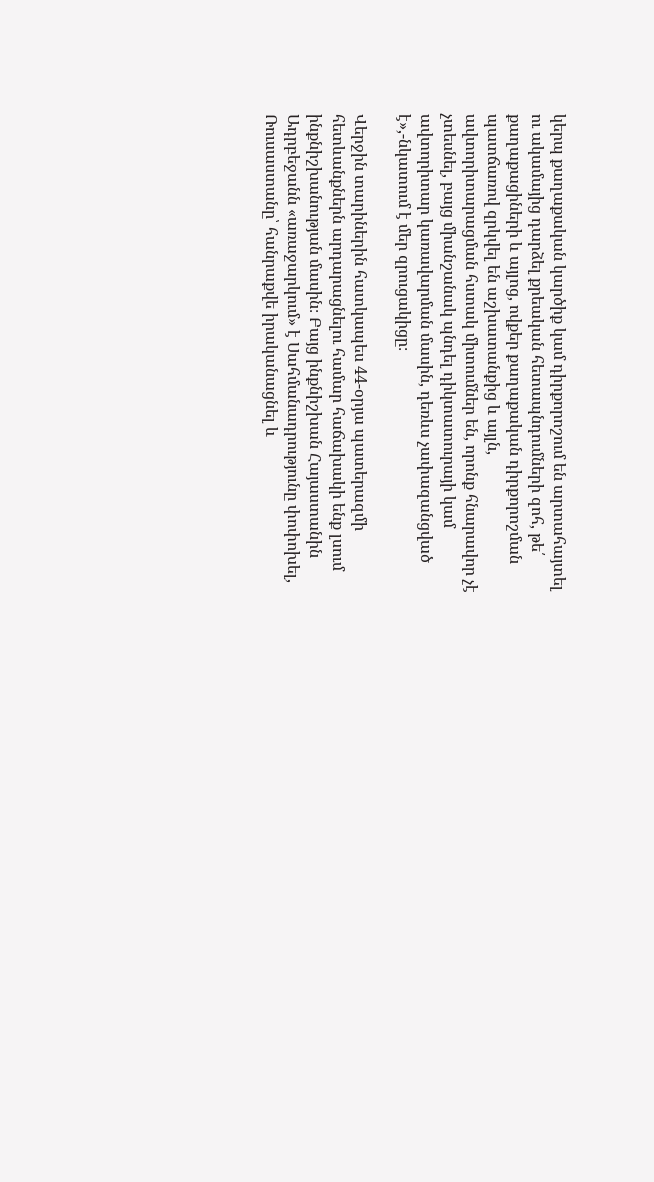կերպ քաղաքական կարծիք կամ դիրքորոշում են արտահայտել ու ակամայից դարձել քրեական հետապնդումների զոհ, թե՛ քաղաքացիների և այլոց, ովքեր քաղաքական դիրքորոշման պատճառով զրկվել են աշխատանքից և այլն, ավտորիտարացման հստակ միտումներ են, որոնք հնարավոր չէ չտեսնել, բայց միանշանակ պնդել դիկտատուրայի կամ ավտորիտար կառավարման մասին, դեռևս չափազանցված է»,-նկատում է մեր զրուցակիցը։

Վերջին տարիներին հատկապես 44-օրյա պատերազմի հետևանքներն արդարացնելու համար հաճախակի ենք լսում ինքնիշխանության մասին։ Բայց ինքնիշխան Հայաստանին Ադրբեջանն «առաջարկում» է Սահմանադրությունը փոփոխել, Ռուսաստանը՝ հանրաքվե իրականացնել և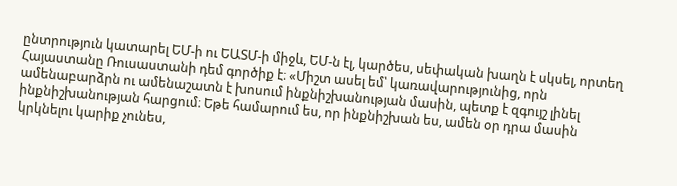ընտրություն կատարել ԵՄ-ի ու ԵԱՏՄ-ի միջև, ԵՄ-ն էլ, կարծես, սեփական խաղն է սկսել, որտեղ Հայաստանը Ռուսաստանի դեմ գործիք է։ «Միշտ ասել եմ՝ կառավարությունից, որն ամենաբարձրն ու ամենաշատն է խոսում ինքնիշխանության մասին, պետք է զգույշ լինել ինքնիշխանության հարցում։ Եթե համարում ես, որ ինքնիշխան ես, ամեն օր դրա մասին կրկնելու կարիք չունես,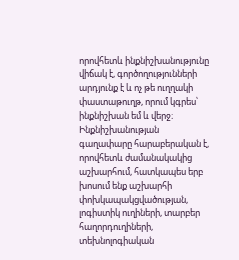որովհետև ինքնիշխանությունը վիճակ է, գործողությունների արդյունք է և ոչ թե ուղղակի փաստաթուղթ, որում կգրես՝ ինքնիշխան եմ և վերջ։ Ինքնիշխանության գաղափարը հարաբերական է, որովհետև ժամանակակից աշխարհում, հատկապես երբ խոսում ենք աշխարհի փոխկապակցվածության, լոգիստիկ ուղիների, տարբեր հաղորդուղիների, տեխնոլոգիական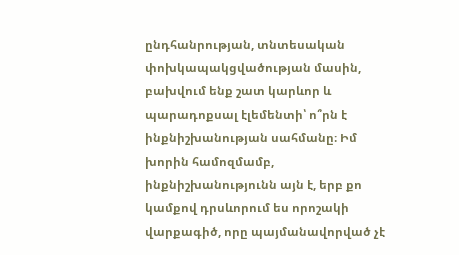ընդհանրության, տնտեսական փոխկապակցվածության մասին, բախվում ենք շատ կարևոր և պարադոքսալ էլեմենտի՝ ո՞րն է ինքնիշխանության սահմանը։ Իմ խորին համոզմամբ, ինքնիշխանությունն այն է, երբ քո կամքով դրսևորում ես որոշակի վարքագիծ, որը պայմանավորված չէ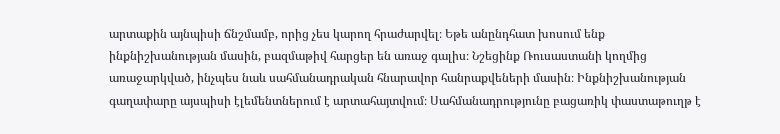արտաքին այնպիսի ճնշմամբ, որից չես կարող հրաժարվել։ Եթե անընդհատ խոսում ենք ինքնիշխանության մասին, բազմաթիվ հարցեր են առաջ գալիս։ Նշեցինք Ռուսաստանի կողմից առաջարկված, ինչպես նաև սահմանադրական հնարավոր հանրաքվեների մասին։ Ինքնիշխանության գաղափարը այսպիսի էլեմենտներում է արտահայտվում։ Սահմանադրությունը բացառիկ փաստաթուղթ է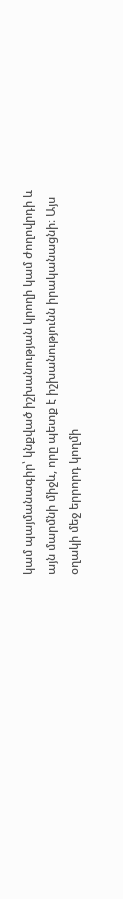կամ պայմանագիր՝ կնքված իշխանության կրողի կամ ժողովրդի և այն մարմնի միջև, որը պետք է իշխանությունն իրականացնի։ Այս օղակի մեջ երրորդ կողմի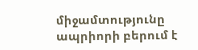միջամտությունը ապրիորի բերում է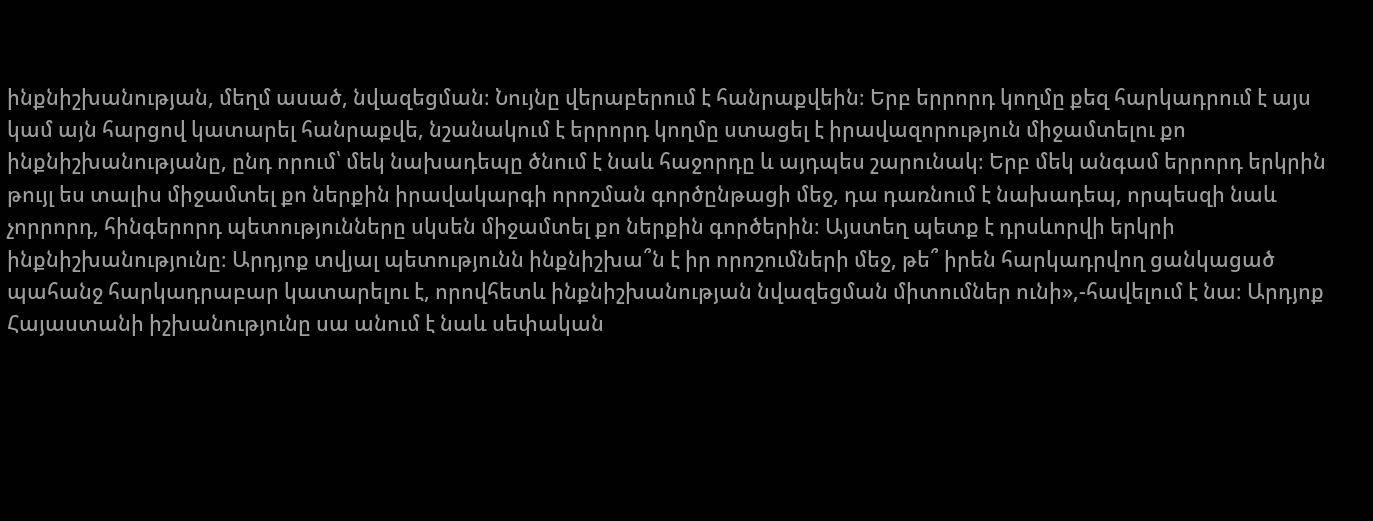ինքնիշխանության, մեղմ ասած, նվազեցման։ Նույնը վերաբերում է հանրաքվեին։ Երբ երրորդ կողմը քեզ հարկադրում է այս կամ այն հարցով կատարել հանրաքվե, նշանակում է երրորդ կողմը ստացել է իրավազորություն միջամտելու քո ինքնիշխանությանը, ընդ որում՝ մեկ նախադեպը ծնում է նաև հաջորդը և այդպես շարունակ։ Երբ մեկ անգամ երրորդ երկրին թույլ ես տալիս միջամտել քո ներքին իրավակարգի որոշման գործընթացի մեջ, դա դառնում է նախադեպ, որպեսզի նաև չորրորդ, հինգերորդ պետությունները սկսեն միջամտել քո ներքին գործերին։ Այստեղ պետք է դրսևորվի երկրի ինքնիշխանությունը։ Արդյոք տվյալ պետությունն ինքնիշխա՞ն է իր որոշումների մեջ, թե՞ իրեն հարկադրվող ցանկացած պահանջ հարկադրաբար կատարելու է, որովհետև ինքնիշխանության նվազեցման միտումներ ունի»,-հավելում է նա։ Արդյոք Հայաստանի իշխանությունը սա անում է նաև սեփական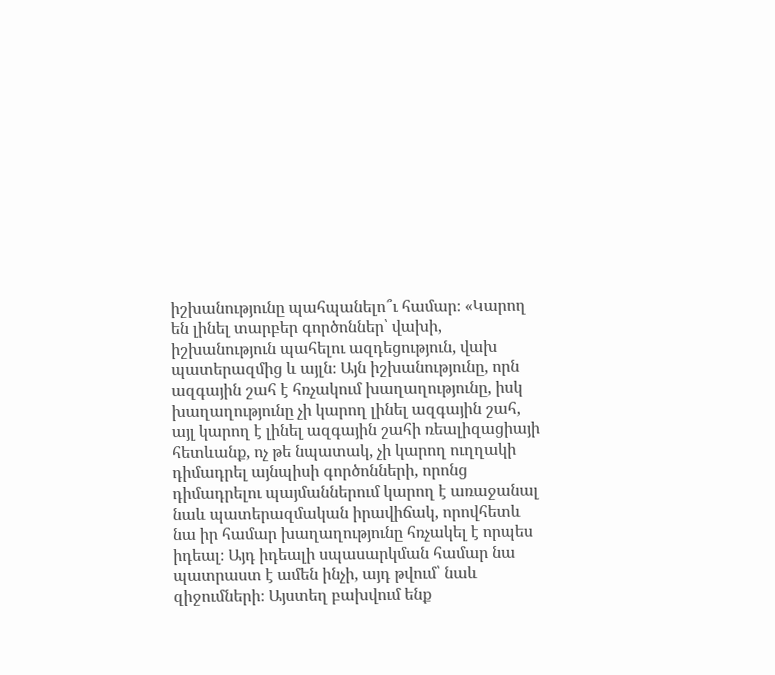իշխանությունը պահպանելո՞ւ համար։ «Կարող են լինել տարբեր գործոններ՝ վախի, իշխանություն պահելու ազդեցություն, վախ պատերազմից և այլն։ Այն իշխանությունը, որն ազգային շահ է հռչակում խաղաղությունը, իսկ խաղաղությունը չի կարող լինել ազգային շահ, այլ կարող է լինել ազգային շահի ռեալիզացիայի հետևանք, ոչ թե նպատակ, չի կարող ուղղակի դիմադրել այնպիսի գործոնների, որոնց դիմադրելու պայմաններում կարող է առաջանալ նաև պատերազմական իրավիճակ, որովհետև նա իր համար խաղաղությունը հռչակել է որպես իդեալ։ Այդ իդեալի սպասարկման համար նա պատրաստ է ամեն ինչի, այդ թվում՝ նաև զիջումների։ Այստեղ բախվում ենք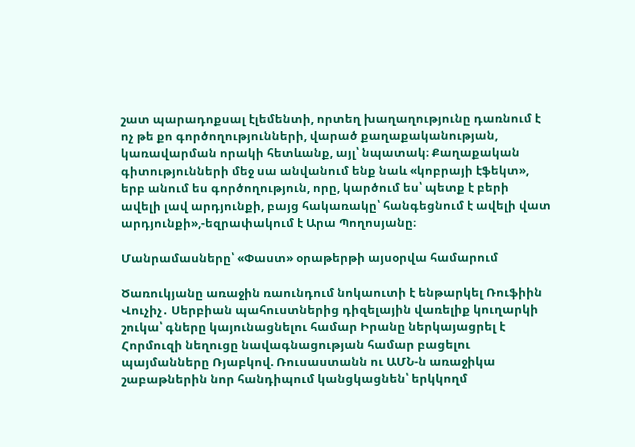շատ պարադոքսալ էլեմենտի, որտեղ խաղաղությունը դառնում է ոչ թե քո գործողությունների, վարած քաղաքականության, կառավարման որակի հետևանք, այլ՝ նպատակ։ Քաղաքական գիտությունների մեջ սա անվանում ենք նաև «կոբրայի էֆեկտ», երբ անում ես գործողություն, որը, կարծում ես՝ պետք է բերի ավելի լավ արդյունքի, բայց հակառակը՝ հանգեցնում է ավելի վատ արդյունքի»,-եզրափակում է Արա Պողոսյանը։

Մանրամասները՝ «Փաստ» օրաթերթի այսօրվա համարում

Ծառուկյանը առաջին ռաունդում նոկաուտի է ենթարկել Ռուֆիին Վուչիչ․ Սերբիան պահուստներից դիզելային վառելիք կուղարկի շուկա՝ գները կայունացնելու համար Իրանը ներկայացրել է Հորմուզի նեղուցը նավագնացության համար բացելու պայմանները Ռյաբկով. Ռուսաստանն ու ԱՄՆ-ն առաջիկա շաբաթներին նոր հանդիպում կանցկացնեն՝ երկկողմ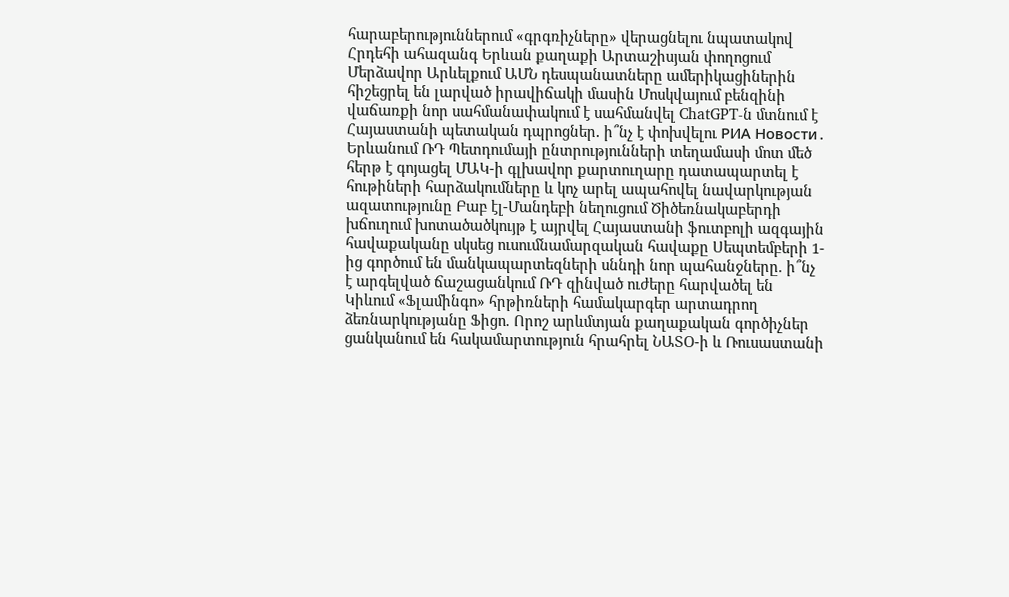հարաբերություններում «գրգռիչները» վերացնելու նպատակով Հրդեհի ահազանգ Երևան քաղաքի Արտաշիսյան փողոցում Մերձավոր Արևելքում ԱՄՆ դեսպանատները ամերիկացիներին հիշեցրել են լարված իրավիճակի մասին Մոսկվայում բենզինի վաճառքի նոր սահմանափակում է սահմանվել ChatGPT-ն մտնում է Հայաստանի պետական դպրոցներ․ ի՞նչ է փոխվելու РИА Новости․ Երևանում ՌԴ Պետդումայի ընտրությունների տեղամասի մոտ մեծ հերթ է գոյացել ՄԱԿ-ի գլխավոր քարտուղարը դատապարտել է հութիների հարձակումները և կոչ արել ապահովել նավարկության ազատությունը Բաբ էլ-Մանդեբի նեղուցում Ծիծեռնակաբերդի խճուղում խոտածածկույթ է այրվել Հայաստանի ֆուտբոլի ազգային հավաքականը սկսեց ուսումնամարզական հավաքը Սեպտեմբերի 1-ից գործում են մանկապարտեզների սննդի նոր պահանջները. ի՞նչ է արգելված ճաշացանկում ՌԴ զինված ուժերը հարվածել են Կիևում «Ֆլամինգո» հրթիռների համակարգեր արտադրող ձեռնարկությանը Ֆիցո. Որոշ արևմտյան քաղաքական գործիչներ ցանկանում են հակամարտություն հրահրել ՆԱՏՕ-ի և Ռուսաստանի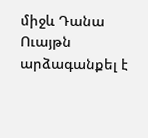միջև Դանա Ուայթն արձագանքել է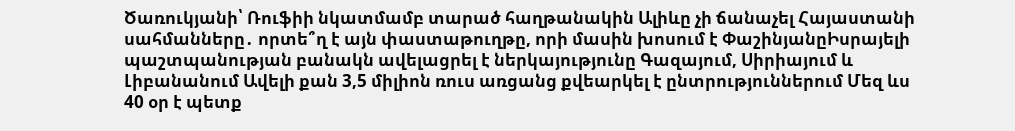Ծառուկյանի՝ Ռուֆիի նկատմամբ տարած հաղթանակին Ալիևը չի ճանաչել Հայաստանի սահմանները․ որտե՞ղ է այն փաստաթուղթը, որի մասին խոսում է ՓաշինյանըԻսրայելի պաշտպանության բանակն ավելացրել է ներկայությունը Գազայում, Սիրիայում և Լիբանանում Ավելի քան 3,5 միլիոն ռուս առցանց քվեարկել է ընտրություններում Մեզ ևս 40 օր է պետք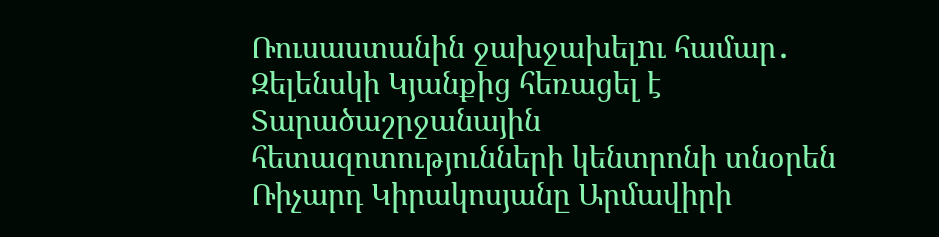Ռուսաստանին ջախջախելnւ համար․ Զելենսկի Կյանքից հեռացել է Տարածաշրջանային հետազոտությունների կենտրոնի տնօրեն Ռիչարդ Կիրակոսյանը Արմավիրի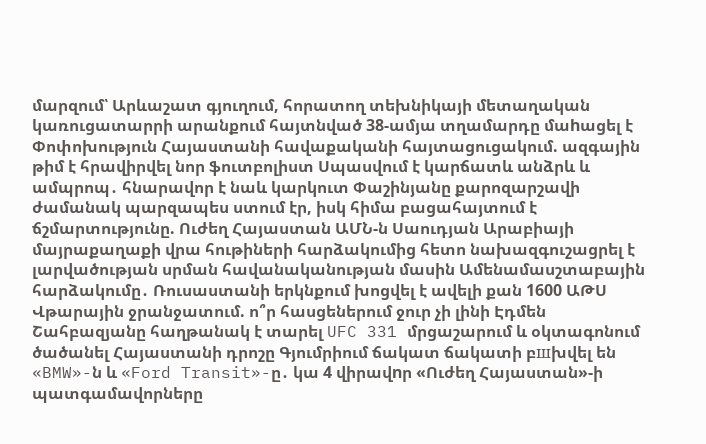մարզում՝ Արևաշատ գյուղում, հորատող տեխնիկայի մետաղական կառուցատարրի արանքում հայտնված 38-ամյա տղամարդը մաhացել է Փոփոխություն Հայաստանի հավաքականի հայտացուցակում. ազգային թիմ է հրավիրվել նոր ֆուտբոլիստ Սպասվում է կարճատև անձրև և ամպրոպ․ հնարավոր է նաև կարկուտ Փաշինյանը քարոզարշավի ժամանակ պարզապես ստում էր, իսկ հիմա բացահայտում է ճշմարտությունը. Ուժեղ Հայաստան ԱՄՆ-ն Սաուդյան Արաբիայի մայրաքաղաքի վրա հութիների հարձակումից հետո նախազգուշացրել է լարվածության սրման հավանականության մասին Ամենամասշտաբային հարձակումը․ Ռուսաստանի երկնքում խոցվել է ավելի քան 1600 ԱԹՍ Վթարային ջրանջատում. ո՞ր հասցեներում ջուր չի լինի Էդմեն Շահբազյանը հաղթանակ է տարել UFC 331 մրցաշարում և օկտագոնում ծածանել Հայաստանի դրոշը Գյումրիում ճակատ ճակատի բшխվել են «BMW»-ն և «Ford Transit»-ը․ կա 4 վիրավnր «Ուժեղ Հայաստան»-ի պատգամավորները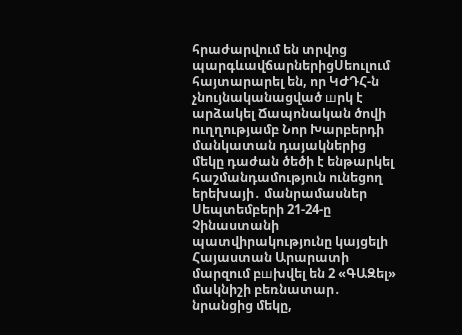հրաժարվում են տրվոց պարգևավճարներիցՍեուլում հայտարարել են, որ ԿԺԴՀ-ն չնույնականացված шրկ է արձակել Ճապոնական ծովի ուղղությամբ Նոր Խարբերդի մանկատան դայակներից մեկը դաժան ծեծի է ենթարկել հաշմանդամություն ունեցող երեխայի․ մանրամասներ Սեպտեմբերի 21-24-ը Չինաստանի պատվիրակությունը կայցելի Հայաստան Արարատի մարզում բшխվել են 2 «ԳԱԶել» մակնիշի բեռնատար․ նրանցից մեկը,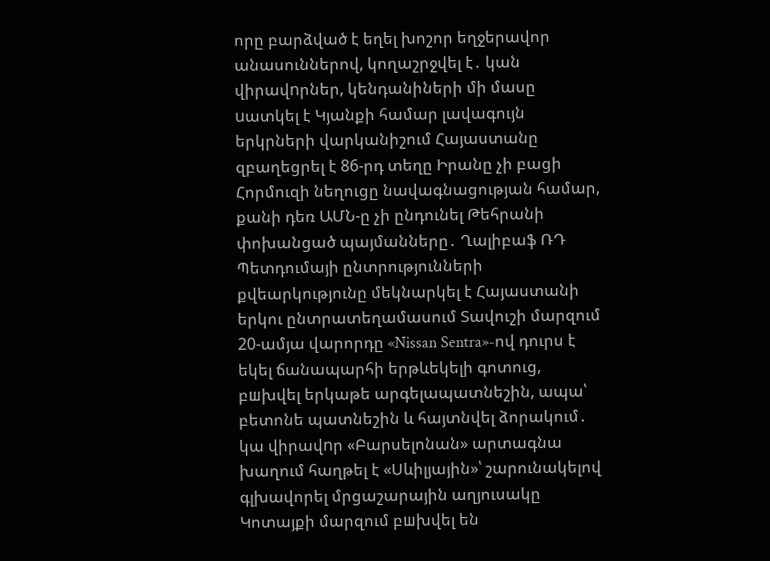որը բարձված է եղել խոշոր եղջերավոր անասուններով, կողաշրջվել է․ կան վիրավnրներ, կենդանիների մի մասը uատկել է Կյանքի համար լավագույն երկրների վարկանիշում Հայաստանը զբաղեցրել է 86-րդ տեղը Իրանը չի բացի Հորմուզի նեղուցը նավագնացության համար, քանի դեռ ԱՄՆ-ը չի ընդունել Թեհրանի փոխանցած պայմանները․ Ղալիբաֆ ՌԴ Պետդումայի ընտրությունների քվեարկությունը մեկնարկել է Հայաստանի երկու ընտրատեղամասում Տավուշի մարզում 20-ամյա վարորդը «Nissan Sentra»-ով դուրս է եկել ճանապարհի երթևեկելի գոտուց, բшխվել երկաթե արգելապատնեշին, ապա՝ բետոնե պատնեշին և հայտնվել ձորակում․ կա վիրավnր «Բարսելոնան» արտագնա խաղում հաղթել է «Սևիլյային»՝ շարունակելով գլխավորել մրցաշարային աղյուսակը Կոտայքի մարզում բшխվել են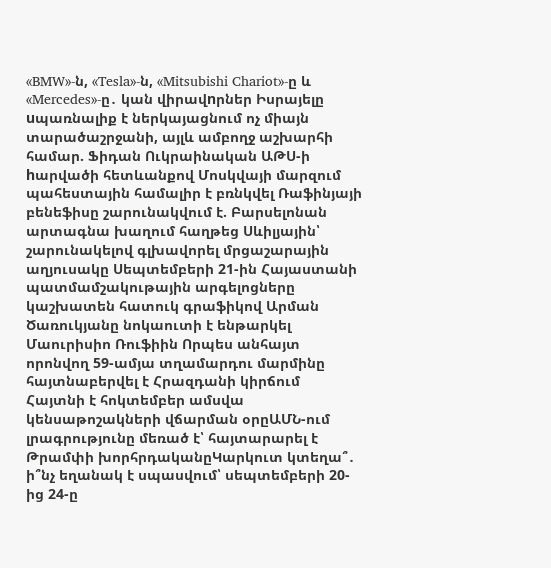«BMW»-ն, «Tesla»-ն, «Mitsubishi Chariot»-ը և «Mercedes»-ը․ կան վիրավnրներ Իսրայելը uպառնալիք է ներկայացնում ոչ միայն տարածաշրջանի, այլև ամբողջ աշխարհի համար. Ֆիդան Ուկրաինական ԱԹՍ-ի hարվածի հետևանքով Մոսկվայի մարզում պահեստային համալիր է բռնկվել Ռաֆինյայի բենեֆիսը շարունակվում է. Բարսելոնան արտագնա խաղում հաղթեց Սևիլյային՝ շարունակելով գլխավորել մրցաշարային աղյուսակը Սեպտեմբերի 21-ին Հայաստանի պատմամշակութային արգելոցները կաշխատեն հատուկ գրաֆիկով Արման Ծառուկյանը նոկաուտի է ենթարկել Մաուրիսիո Ռուֆիին Որպես անհայտ որոնվող 59-ամյա տղամարդու մարմինը հայտնաբերվել է Հրազդանի կիրճում Հայտնի է հոկտեմբեր ամսվա կենսաթոշակների վճարման օրըԱՄՆ-ում լրագրությունը մեռած է՝ հայտարարել է Թրամփի խորհրդականըԿարկուտ կտեղա՞․ ի՞նչ եղանակ է սպասվում՝ սեպտեմբերի 20-ից 24-ը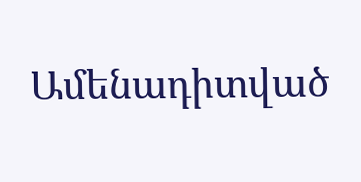Ամենադիտված